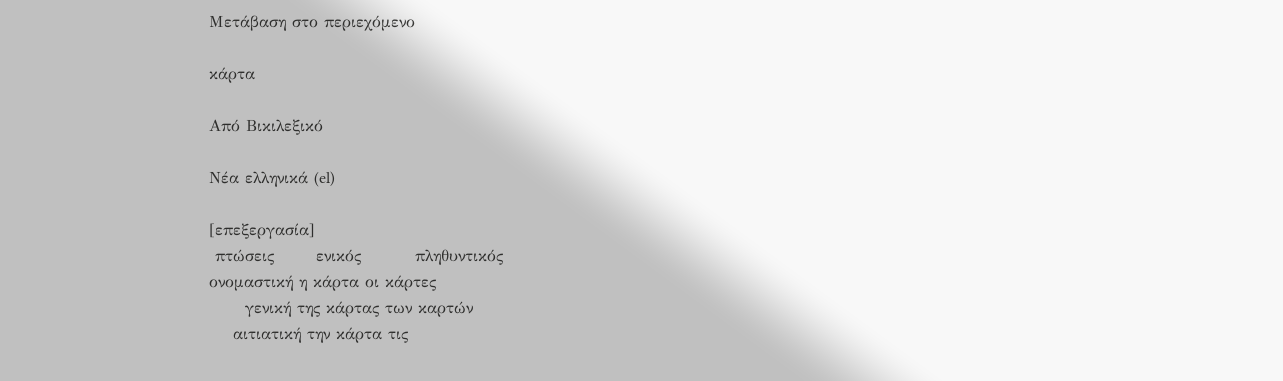Μετάβαση στο περιεχόμενο

κάρτα

Από Βικιλεξικό

Νέα ελληνικά (el)

[επεξεργασία]
 πτώσεις       ενικός         πληθυντικός
ονομαστική η κάρτα οι κάρτες
      γενική της κάρτας των καρτών
    αιτιατική την κάρτα τις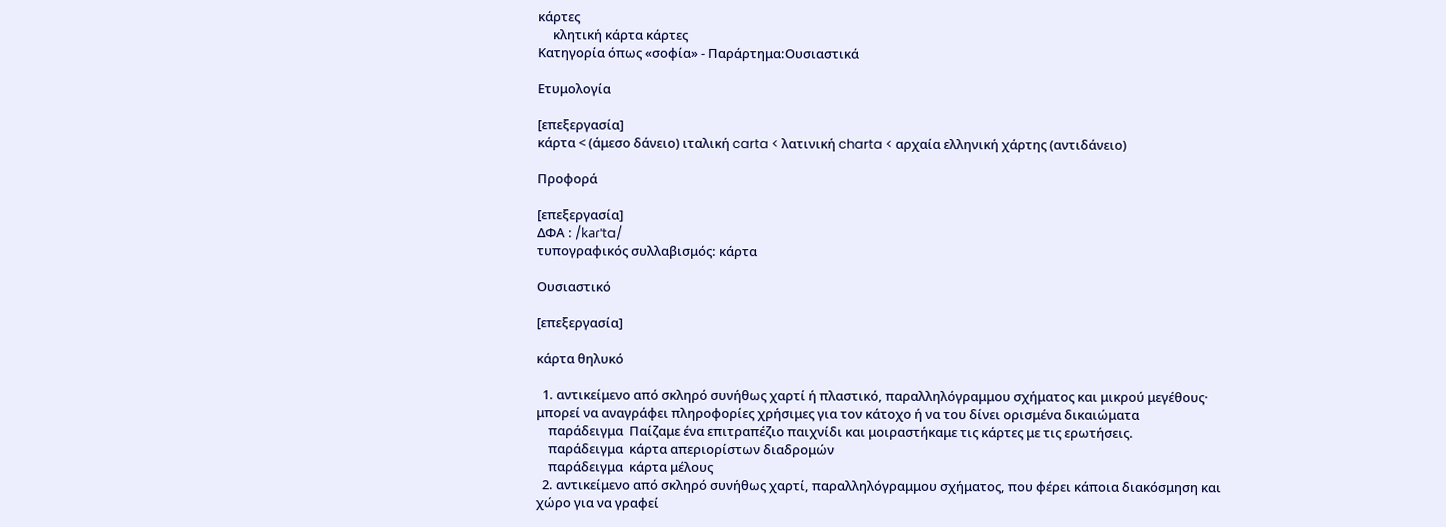κάρτες
     κλητική κάρτα κάρτες
Κατηγορία όπως «σοφία» - Παράρτημα:Ουσιαστικά

Ετυμολογία

[επεξεργασία]
κάρτα < (άμεσο δάνειο) ιταλική carta < λατινική charta < αρχαία ελληνική χάρτης (αντιδάνειο)

Προφορά

[επεξεργασία]
ΔΦΑ : /kaɾˈta/
τυπογραφικός συλλαβισμός: κάρτα

Ουσιαστικό

[επεξεργασία]

κάρτα θηλυκό

  1. αντικείμενο από σκληρό συνήθως χαρτί ή πλαστικό, παραλληλόγραμμου σχήματος και μικρού μεγέθους· μπορεί να αναγράφει πληροφορίες χρήσιμες για τον κάτοχο ή να του δίνει ορισμένα δικαιώματα
    παράδειγμα  Παίζαμε ένα επιτραπέζιο παιχνίδι και μοιραστήκαμε τις κάρτες με τις ερωτήσεις.
    παράδειγμα  κάρτα απεριορίστων διαδρομών
    παράδειγμα  κάρτα μέλους
  2. αντικείμενο από σκληρό συνήθως χαρτί, παραλληλόγραμμου σχήματος, που φέρει κάποια διακόσμηση και χώρο για να γραφεί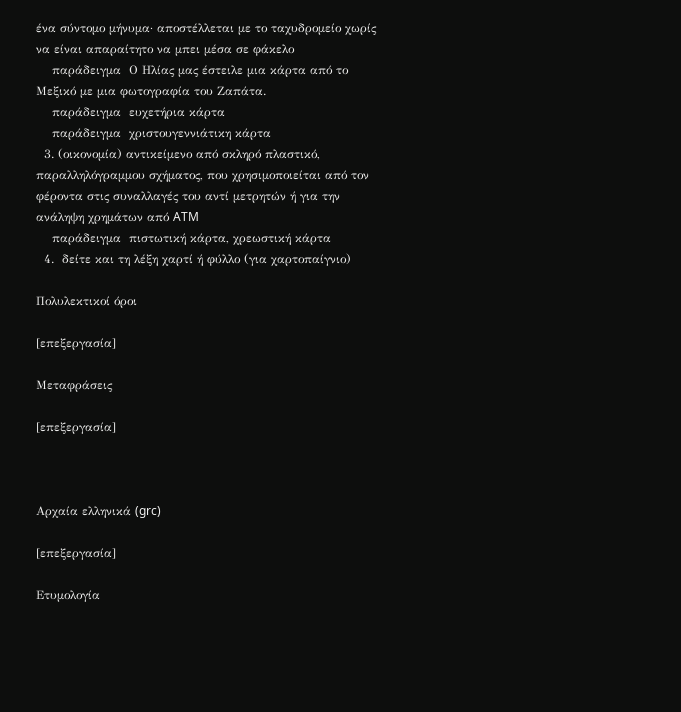ένα σύντομο μήνυμα· αποστέλλεται με το ταχυδρομείο χωρίς να είναι απαραίτητο να μπει μέσα σε φάκελο
    παράδειγμα  Ο Ηλίας μας έστειλε μια κάρτα από το Μεξικό με μια φωτογραφία του Ζαπάτα.
    παράδειγμα  ευχετήρια κάρτα
    παράδειγμα  χριστουγεννιάτικη κάρτα
  3. (οικονομία) αντικείμενο από σκληρό πλαστικό, παραλληλόγραμμου σχήματος, που χρησιμοποιείται από τον φέροντα στις συναλλαγές του αντί μετρητών ή για την ανάληψη χρημάτων από ATM
    παράδειγμα  πιστωτική κάρτα, χρεωστική κάρτα
  4.  δείτε και τη λέξη χαρτί ή φύλλο (για χαρτοπαίγνιο)

Πολυλεκτικοί όροι

[επεξεργασία]

Μεταφράσεις

[επεξεργασία]



Αρχαία ελληνικά (grc)

[επεξεργασία]

Ετυμολογία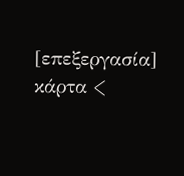[επεξεργασία]
κάρτα <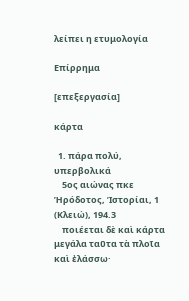λείπει η ετυμολογία

Επίρρημα

[επεξεργασία]

κάρτα

  1. πάρα πολύ, υπερβολικά
    5ος αιώνας πκε  Ἡρόδοτος, Ἱστορίαι, 1 (Κλειώ), 194.3
    ποιέεται δὲ καὶ κάρτα μεγάλα ταῦτα τὰ πλοῖα καὶ ἐλάσσω·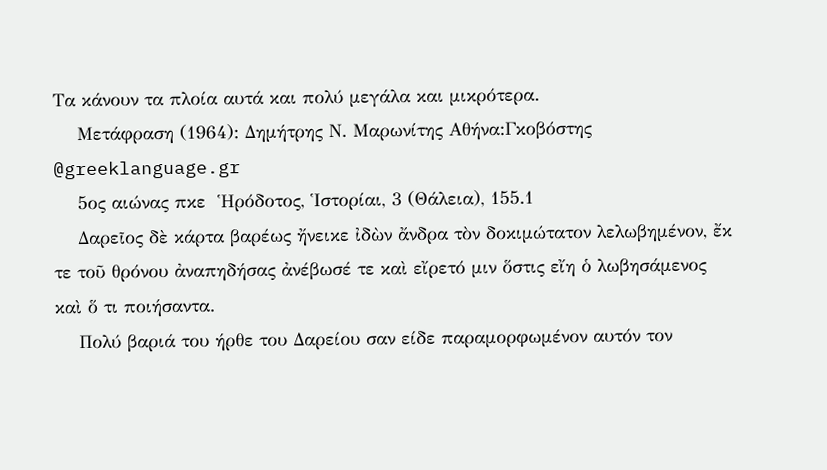Τα κάνουν τα πλοία αυτά και πολύ μεγάλα και μικρότερα.
    Μετάφραση (1964): Δημήτρης Ν. Μαρωνίτης Αθήνα:Γκοβόστης @greeklanguage.gr
    5ος αιώνας πκε  Ἡρόδοτος, Ἱστορίαι, 3 (Θάλεια), 155.1
    Δαρεῖος δὲ κάρτα βαρέως ἤνεικε ἰδὼν ἄνδρα τὸν δοκιμώτατον λελωβημένον, ἔκ τε τοῦ θρόνου ἀναπηδήσας ἀνέβωσέ τε καὶ εἴρετό μιν ὅστις εἴη ὁ λωβησάμενος καὶ ὅ τι ποιήσαντα.
    Πολύ βαριά του ήρθε του Δαρείου σαν είδε παραμορφωμένον αυτόν τον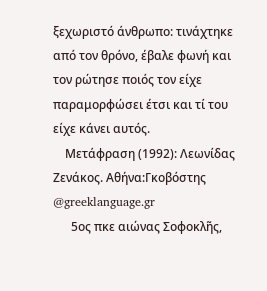ξεχωριστό άνθρωπο: τινάχτηκε από τον θρόνο, έβαλε φωνή και τον ρώτησε ποιός τον είχε παραμορφώσει έτσι και τί του είχε κάνει αυτός.
    Μετάφραση (1992): Λεωνίδας Ζενάκος. Αθήνα:Γκοβόστης @greeklanguage.gr
      5ος πκε αιώνας Σοφοκλῆς,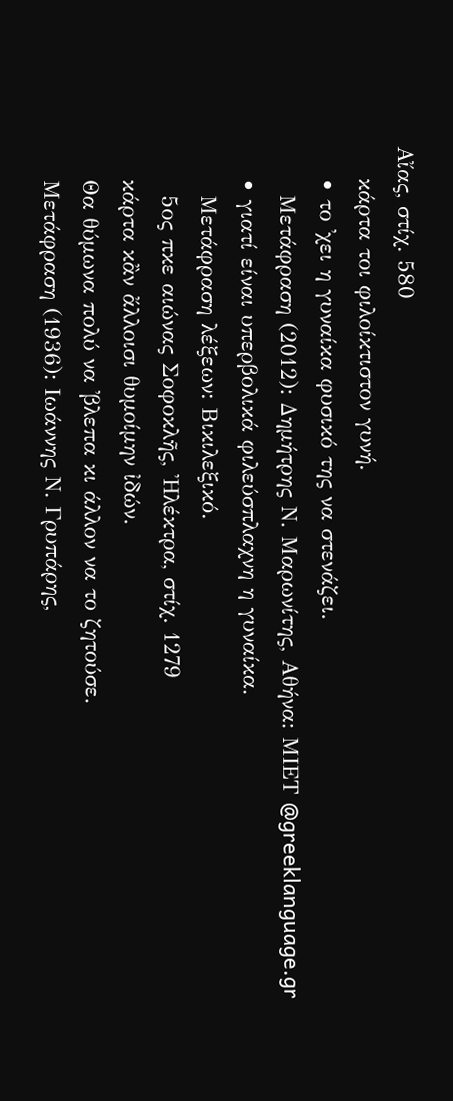Αἴας, στίχ. 580
    κάρτα τοι φιλοίκτιστον γυνή.
    • το ᾽χει η γυναίκα φυσικό της να στενάζει.
      Μετάφραση (2012): Δημήτρης Ν. Μαρωνίτης, Αθήνα: ΜΙΕΤ @greeklanguage.gr
    • γιατί είναι υπερβολικά φιλεύσπλαχνη η γυναίκα.
      Μετάφραση λέξεων: Βικιλεξικό.
      5ος πκε αιώνας Σοφοκλῆς, Ἠλέκτρα, στίχ. 1279
    κάρτα κἂν ἄλλοισι θυμοίμην ἰδών.
    Θα θύμωνα πολύ να ᾽βλεπα κι άλλον να το ζητούσε.
    Μετάφραση (1936): Ιωάννης Ν. Γρυπάρης,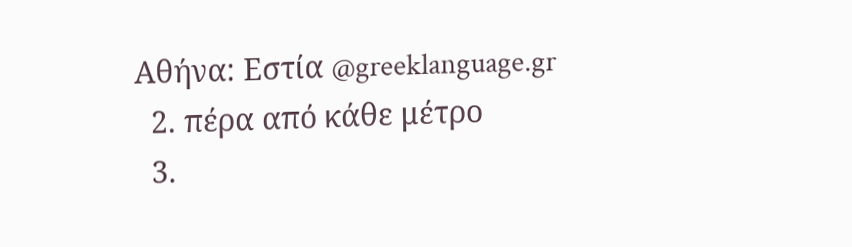Αθήνα: Εστία @greeklanguage.gr
  2. πέρα από κάθε μέτρο
  3.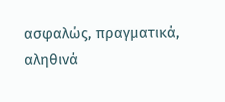ασφαλώς, πραγματικά, αληθινά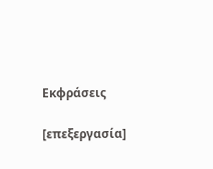Εκφράσεις

[επεξεργασία]